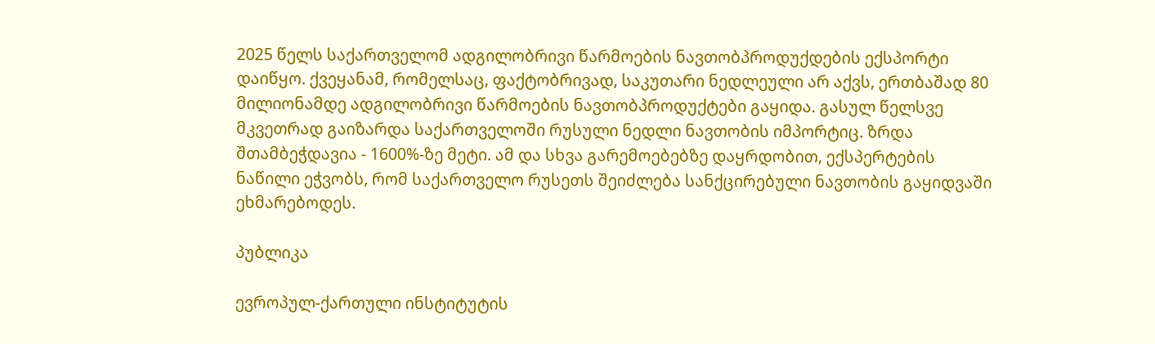2025 წელს საქართველომ ადგილობრივი წარმოების ნავთობპროდუქდების ექსპორტი დაიწყო. ქვეყანამ, რომელსაც, ფაქტობრივად, საკუთარი ნედლეული არ აქვს, ერთბაშად 80 მილიონამდე ადგილობრივი წარმოების ნავთობპროდუქტები გაყიდა. გასულ წელსვე მკვეთრად გაიზარდა საქართველოში რუსული ნედლი ნავთობის იმპორტიც. ზრდა შთამბეჭდავია - 1600%-ზე მეტი. ამ და სხვა გარემოებებზე დაყრდობით, ექსპერტების ნაწილი ეჭვობს, რომ საქართველო რუსეთს შეიძლება სანქცირებული ნავთობის გაყიდვაში ეხმარებოდეს.

პუბლიკა

ევროპულ-ქართული ინსტიტუტის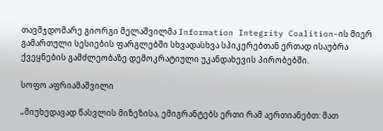თავმჯდომარე გიორგი მელაშვილმა Information Integrity Coalition-ის მიერ გამართული სესიების ფარგლებში სხვადასხვა სპიკერებთან ერთად ისაუბრა ქვეყნების გამძლეობაზე დემოკრატიული უკანდახევის პირობებში.

სოფო აფრიამაშვილი

„მიუხედავად წასვლის მიზეზისა, ემიგრანტებს ერთი რამ აერთიანებთ: მათ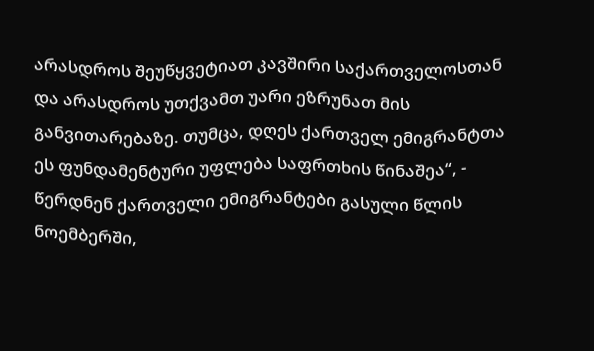არასდროს შეუწყვეტიათ კავშირი საქართველოსთან და არასდროს უთქვამთ უარი ეზრუნათ მის განვითარებაზე. თუმცა, დღეს ქართველ ემიგრანტთა ეს ფუნდამენტური უფლება საფრთხის წინაშეა“, - წერდნენ ქართველი ემიგრანტები გასული წლის ნოემბერში,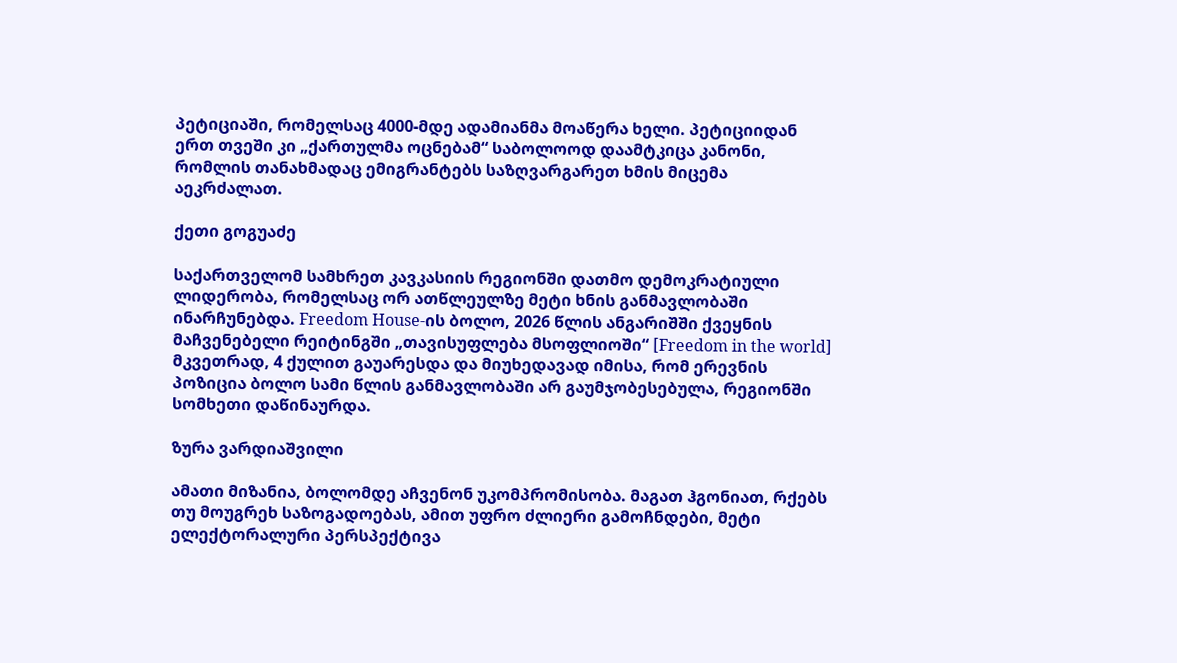პეტიციაში, რომელსაც 4000-მდე ადამიანმა მოაწერა ხელი. პეტიციიდან ერთ თვეში კი „ქართულმა ოცნებამ“ საბოლოოდ დაამტკიცა კანონი, რომლის თანახმადაც ემიგრანტებს საზღვარგარეთ ხმის მიცემა აეკრძალათ.

ქეთი გოგუაძე

საქართველომ სამხრეთ კავკასიის რეგიონში დათმო დემოკრატიული ლიდერობა, რომელსაც ორ ათწლეულზე მეტი ხნის განმავლობაში ინარჩუნებდა. Freedom House-ის ბოლო, 2026 წლის ანგარიშში ქვეყნის მაჩვენებელი რეიტინგში „თავისუფლება მსოფლიოში“ [Freedom in the world] მკვეთრად, 4 ქულით გაუარესდა და მიუხედავად იმისა, რომ ერევნის პოზიცია ბოლო სამი წლის განმავლობაში არ გაუმჯობესებულა, რეგიონში სომხეთი დაწინაურდა.

ზურა ვარდიაშვილი

ამათი მიზანია, ბოლომდე აჩვენონ უკომპრომისობა. მაგათ ჰგონიათ, რქებს თუ მოუგრეხ საზოგადოებას, ამით უფრო ძლიერი გამოჩნდები, მეტი ელექტორალური პერსპექტივა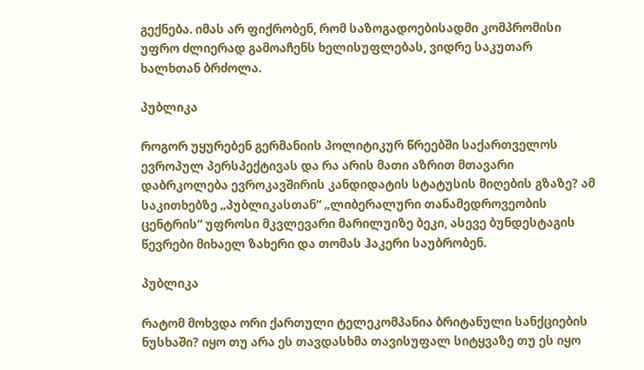გექნება. იმას არ ფიქრობენ, რომ საზოგადოებისადმი კომპრომისი უფრო ძლიერად გამოაჩენს ხელისუფლებას, ვიდრე საკუთარ ხალხთან ბრძოლა.

პუბლიკა

როგორ უყურებენ გერმანიის პოლიტიკურ წრეებში საქართველოს ევროპულ პერსპექტივას და რა არის მათი აზრით მთავარი დაბრკოლება ევროკავშირის კანდიდატის სტატუსის მიღების გზაზე? ამ საკითხებზე „პუბლიკასთან“ „ლიბერალური თანამედროვეობის ცენტრის“ უფროსი მკვლევარი მარილუიზე ბეკი, ასევე ბუნდესტაგის წევრები მიხაელ ზახერი და თომას ჰაკერი საუბრობენ.

პუბლიკა

რატომ მოხვდა ორი ქართული ტელეკომპანია ბრიტანული სანქციების ნუსხაში? იყო თუ არა ეს თავდასხმა თავისუფალ სიტყვაზე თუ ეს იყო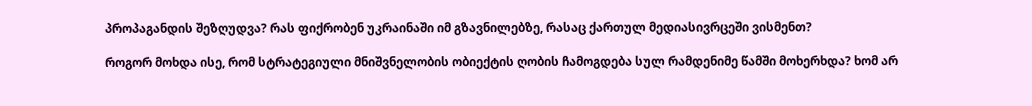პროპაგანდის შეზღუდვა? რას ფიქრობენ უკრაინაში იმ გზავნილებზე, რასაც ქართულ მედიასივრცეში ვისმენთ?

როგორ მოხდა ისე, რომ სტრატეგიული მნიშვნელობის ობიექტის ღობის ჩამოგდება სულ რამდენიმე წამში მოხერხდა? ხომ არ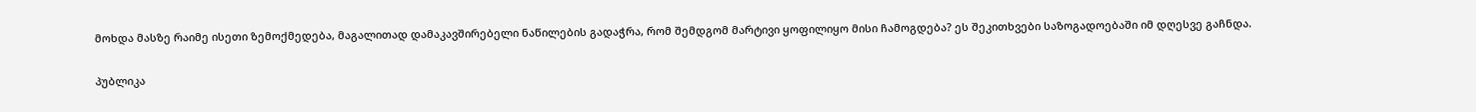მოხდა მასზე რაიმე ისეთი ზემოქმედება, მაგალითად დამაკავშირებელი ნაწილების გადაჭრა, რომ შემდგომ მარტივი ყოფილიყო მისი ჩამოგდება? ეს შეკითხვები საზოგადოებაში იმ დღესვე გაჩნდა.

პუბლიკა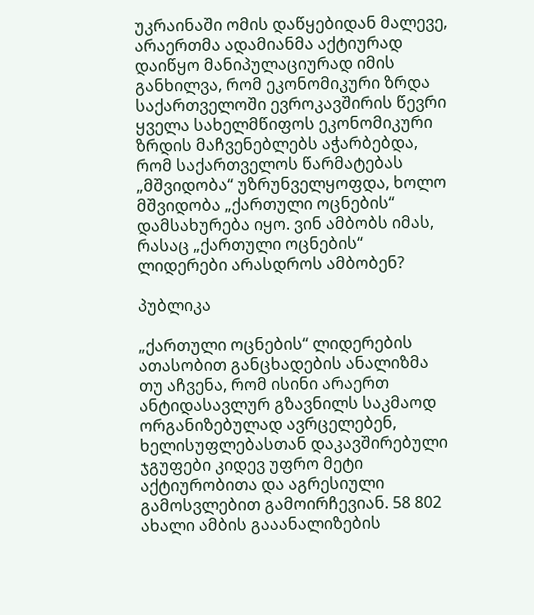უკრაინაში ომის დაწყებიდან მალევე, არაერთმა ადამიანმა აქტიურად დაიწყო მანიპულაციურად იმის განხილვა, რომ ეკონომიკური ზრდა საქართველოში ევროკავშირის წევრი ყველა სახელმწიფოს ეკონომიკური ზრდის მაჩვენებლებს აჭარბებდა, რომ საქართველოს წარმატებას „მშვიდობა“ უზრუნველყოფდა, ხოლო მშვიდობა „ქართული ოცნების“ დამსახურება იყო. ვინ ამბობს იმას, რასაც „ქართული ოცნების“ ლიდერები არასდროს ამბობენ?

პუბლიკა

„ქართული ოცნების“ ლიდერების ათასობით განცხადების ანალიზმა თუ აჩვენა, რომ ისინი არაერთ ანტიდასავლურ გზავნილს საკმაოდ ორგანიზებულად ავრცელებენ, ხელისუფლებასთან დაკავშირებული ჯგუფები კიდევ უფრო მეტი აქტიურობითა და აგრესიული გამოსვლებით გამოირჩევიან. 58 802 ახალი ამბის გააანალიზების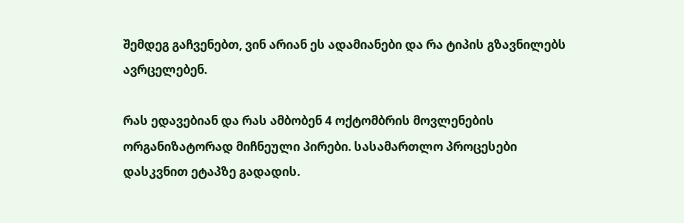შემდეგ გაჩვენებთ, ვინ არიან ეს ადამიანები და რა ტიპის გზავნილებს ავრცელებენ.

რას ედავებიან და რას ამბობენ 4 ოქტომბრის მოვლენების ორგანიზატორად მიჩნეული პირები. სასამართლო პროცესები დასკვნით ეტაპზე გადადის.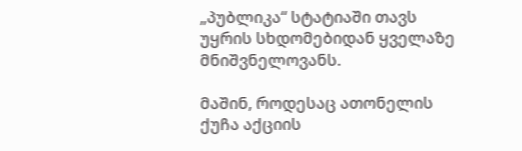„პუბლიკა“ სტატიაში თავს უყრის სხდომებიდან ყველაზე მნიშვნელოვანს.

მაშინ, როდესაც ათონელის ქუჩა აქციის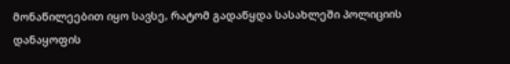მონაწილეებით იყო სავსე, რატომ გადაწყდა სასახლეში პოლიციის დანაყოფის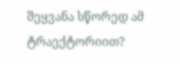შეყვანა სწორედ ამ ტრაექტორიით?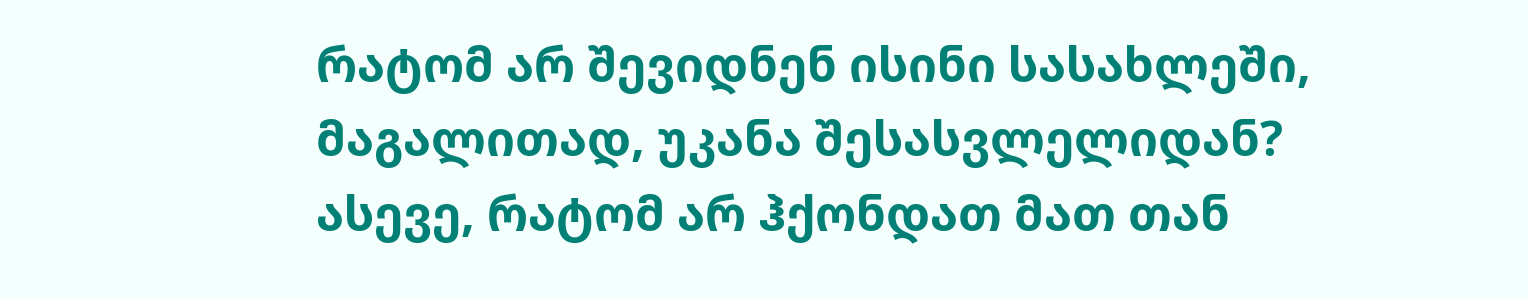რატომ არ შევიდნენ ისინი სასახლეში, მაგალითად, უკანა შესასვლელიდან? ასევე, რატომ არ ჰქონდათ მათ თან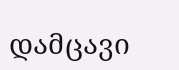დამცავი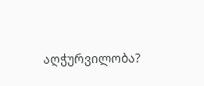აღჭურვილობა?